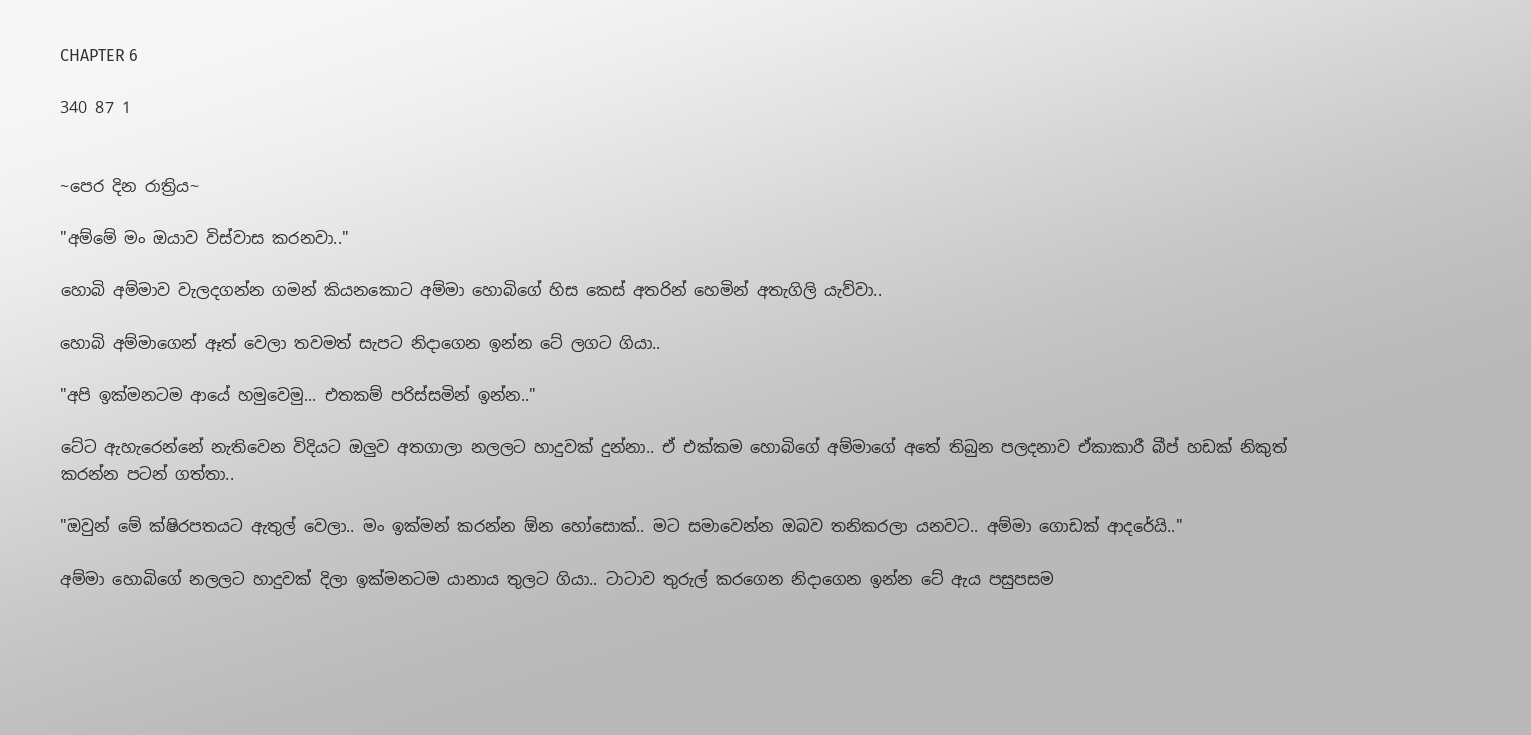CHAPTER 6

340 87 1


~පෙර දින රාත්‍රිය~

"අම්මේ මං ඔයාව විස්වාස කරනවා.."

හොබි අම්මාව වැලදගන්න ගමන් කියනකොට අම්මා හොබිගේ හිස කෙස් අතරින් හෙමින් අතැගිලි යැව්වා..

හොබි අම්මාගෙන් ඈත් වෙලා තවමත් සැපට නිදාගෙන ඉන්න ටේ ලගට ගියා..

"අපි ඉක්මනටම ආයේ හමුවෙමු... එතකම් පරිස්සමින් ඉන්න.."

ටේට ඇහැරෙන්නේ නැතිවෙන විදියට ඔලුව අතගාලා නලලට හාදුවක් දුන්නා.. ඒ එක්කම හොබිගේ අම්මාගේ අතේ තිබුන පලදනාව ඒකාකාරී බීප් හඩක් නිකුත් කරන්න පටන් ගත්තා..

"ඔවුන් මේ ක්ෂිරපතයට ඇතුල් වෙලා.. මං ඉක්මන් කරන්න ඕන හෝසොක්.. මට සමාවෙන්න ඔබව තනිකරලා යනවට.. අම්මා ගොඩක් ආදරේයි.."

අම්මා හොබිගේ නලලට හාදුවක් දිලා ඉක්මනටම යානාය තුලට ගියා.. ටාටාව තුරුල් කරගෙන නිදාගෙන ඉන්න ටේ ඇය පසුපසම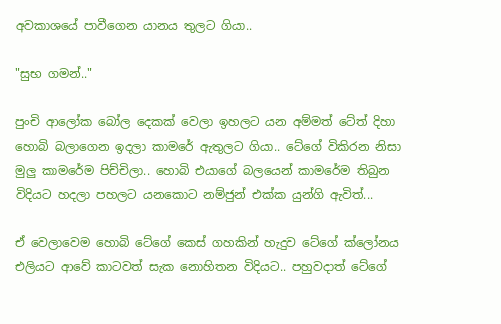අවකාශයේ පාවීගෙන යානය තුලට ගියා..

"සුභ ගමන්.."

පුංචි ආලෝක බෝල දෙකක් වෙලා ඉහලට යන අම්මත් ටේත් දිහා හොබි බලාගෙන ඉදලා කාමරේ ඇතුලට ගියා.. ටේගේ විකිරන නිසා මුලු කාමරේම පිච්චිලා.. හොබි එයාගේ බලයෙන් කාමරේම තිබුන විදියට හදලා පහලට යනකොට නම්ජුන් එක්ක යුන්ගි ඇවිත්...

ඒ වෙලාවෙම හොබි ටේගේ කෙස් ගහකින් හැදුව ටේගේ ක්ලෝනය එලියට ආවේ කාටවත් සැක නොහිතන විදියට.. පහුවදාත් ටේගේ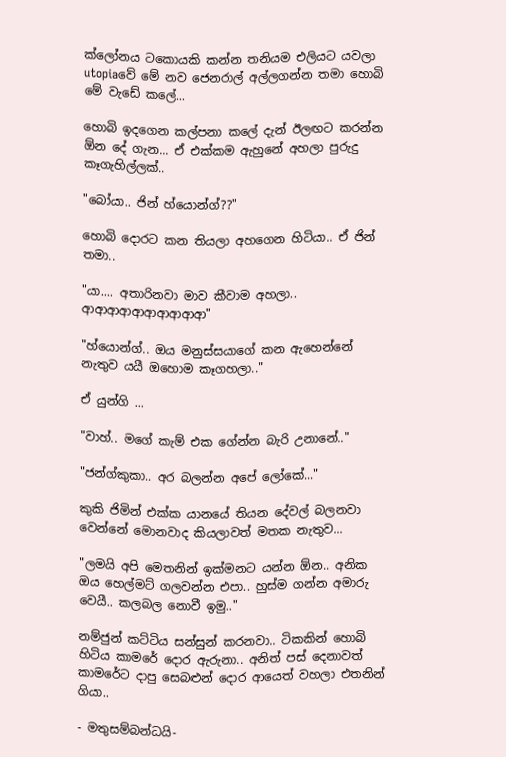ක්ලෝනය ටකොයකි කන්න තනියම එලියට යවලා utopiaවේ මේ නව ජෙනරාල් අල්ලගන්න තමා හොබි මේ වැඩේ කලේ...

හොබි ඉදගෙන කල්පනා කලේ දැන් ඊලඟට කරන්න ඕන දේ ගැන... ඒ එක්කම ඇහුනේ අහලා පුරුදු කෑගැහිල්ලක්..

"බෝයා.. ජින් හ්යොන්ග්??"

හොබි දොරට කන තියලා අහගෙන හිටියා.. ඒ ජින් තමා..

"යා.... අතාරිනවා මාව කීවාම අහලා.. ආආආආආආආආආආ"

"හ්යොන්ග්.. ඔය මනුස්සයාගේ කන ඇහෙන්නේ නැතුව යයී ඔහොම කෑගහලා.."

ඒ යුන්ගි ...

"වාහ්.. මගේ කැම් එක ගේන්න බැරි උනානේ.."

"ජන්ග්කුකා.. අර බලන්න අපේ ලෝකේ..."

කුකි ජිමින් එක්ක යානයේ තියන දේවල් බලනවා වෙන්නේ මොනවාද කියලාවත් මතක නැතුව...

"ලමයි අපි මෙතනින් ඉක්මනට යන්න ඕන.. අනික ඔය හෙල්මට් ගලවන්න එපා.. හුස්ම ගන්න අමාරු වෙයී.. කලබල නොවී ඉමු.."

නම්ජුන් කට්ටිය සන්සුන් කරනවා.. ටිකකින් හොබි හිටිය කාමරේ දොර ඇරුනා.. අනිත් පස් දෙනාවත් කාමරේට දාපු සෙබළුන් දොර ආයෙත් වහලා එතනින් ගියා..

- මතුසම්බන්ධයි-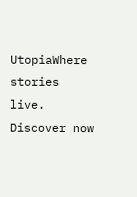UtopiaWhere stories live. Discover now